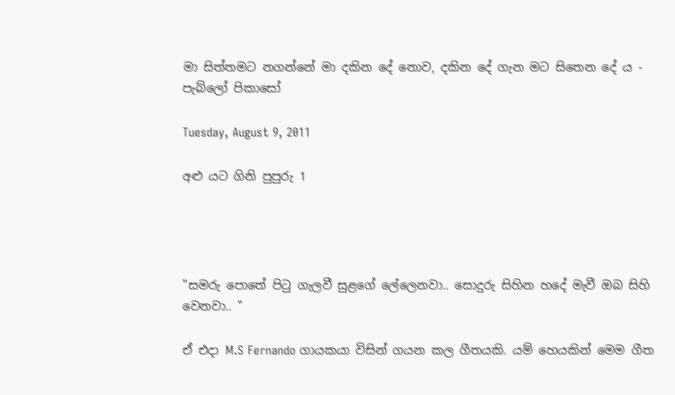මා සිත්තමට නගන්නේ මා දකින දේ නොව, දකින දේ ගැන මට සිතෙන දේ ය - පැබ්ලෝ පිකාසෝ

Tuesday, August 9, 2011

අළු යට ගිනි පුපුරු 1




"සමරු පොතේ පිටු ගැලවී සුළගේ ලේලෙනවා.. සොදුරු සිහින හදේ මැවී ඔබ සිහි වෙනවා.. "

ඒ එදා M.S Fernando ගායකයා විසින් ගයන කල ගීතයකි. යම් හෙයකින් මෙම ගීත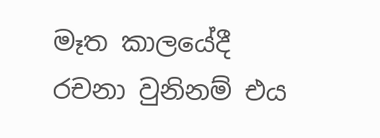මෑත කාලයේදී රචනා වුනිනම් එය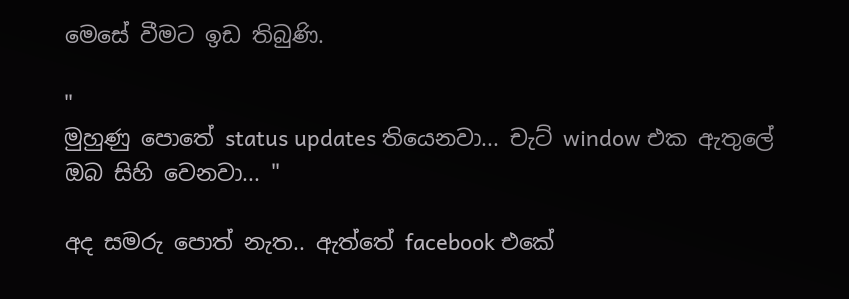මෙසේ වීමට ඉඩ තිබුණි.

"
මුහුණු පොතේ status updates තියෙනවා... චැට් window එක ඇතුලේ ඔබ සිහි වෙනවා... "

අද සමරු පොත් නැත.. ඇත්තේ facebook එකේ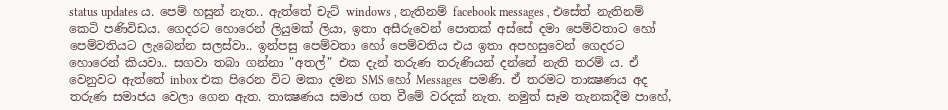status updates ය. පෙම් හසුන් නැත.. ඇත්තේ චැට් windows , නැතිනම් facebook messages , එසේත් නැතිනම් කෙටි පණිවිඩය. ගෙදරට හොරෙන් ලියුමක් ලියා, ඉතා අසීරුවෙන් පොතක් අස්සේ දමා පෙම්වතාට හෝ පෙම්වතියට ලැබෙන්න සලස්වා.. ඉන්පසු පෙම්වතා හෝ පෙම්වතිය එය ඉතා අපහසුවෙන් ගෙදරට හොරෙන් කියවා.. සගවා තබා ගන්නා "අතල්" එක දැන් තරුණ තරුණියන් දන්නේ නැති තරම් ය. ඒ වෙනුවට ඇත්තේ inbox එක පිරෙන විට මකා දමන SMS හෝ Messages  පමණි. ඒ තරමට තාක්‍ෂණය අද තරුණ සමාජය වෙලා ගෙන ඇත. තාක්‍ෂණය සමාජ ගත වීමේ වරදක් නැත. නමුත් සෑම තැනකදීම පාහේ,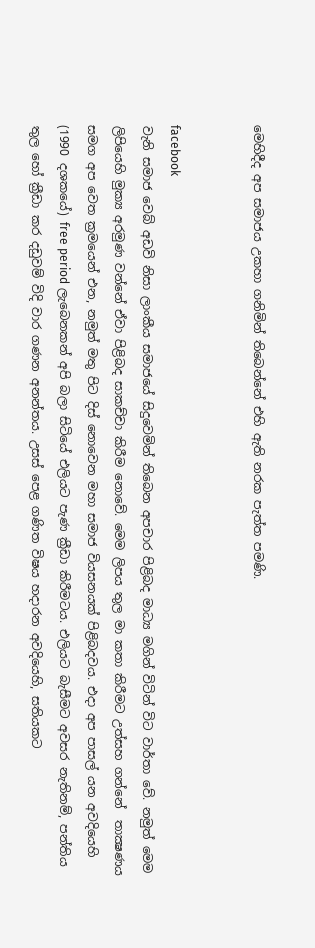මෙහිදීද අප සමාජය උකහා ගනිමින් තිබෙන්නේ එහි ඇති නරක පැත්ත පමණි.


facebook
වැනි සමාජ වෙබ් අඩවි නිසා ලාංකීය සමාජයේ සිදුවෙමින් තිබෙන අපචාර පිළිබද මාධ්‍ය මගින් විටින් විට වාර්තා වේ. නමුත් මෙම ලිපියෙහි මුක්‍ය අරමුණ වන්නේ ඒවා පිළිබද සාකච්චා කිරීම නොවේ. මෙම ලිපය තුල මා කතා කිරීමට උත්සහ ගන්නේ  තාක්‍ෂණය සමග අප වෙත ක්‍රමයෙන් එන, නමුත් මතු පිට දිස් නොවෙන මහා සමාජ වියසනයක් පිළිබදවය. එදා අප පාසල් යන අවදියෙහි (1990 දශකයේ) free period ලැබෙනකන් අපි බලා සිටියේ එලියට පැණ ක්‍රීඩා කිරීමටය. එලියට බැසීමට අවසර නැතිනම්, පන්තිය තුල හෝ ක්‍රීඩා කර දඩුවම් විදි වාර ගණන අනන්තය. උසස් පෙළ ගණිත විෂය හදාරන අවදියෙහි, සතියකට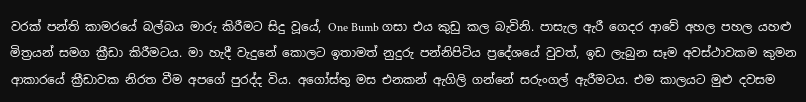වරක් පන්ති කාමරයේ බල්බය මාරු කිරීමට සිදු වූයේ, One Bumb ගසා එය කුඩු කල බැවිනි. පාසැල ඇරී ගෙදර ආවේ අහල පහල යහළු මිත්‍රයන් සමග ක්‍රීඩා කිරීමටය. මා හැදී වැදුනේ කොලට ඉතාමත් නුදුරු පන්නිපිටිය ප්‍රදේශයේ වුවත්, ඉඩ ලැබුන සෑම අවස්ථාවකම කුමන ආකාරයේ ක්‍රීඩාවක නිරත වීම අපගේ පුරද්ද විය. අගෝස්තු මස එනකන් ඇගිලි ගන්නේ සරුංගල් ඇරීමටය. එම කාලයට මුළු දවසම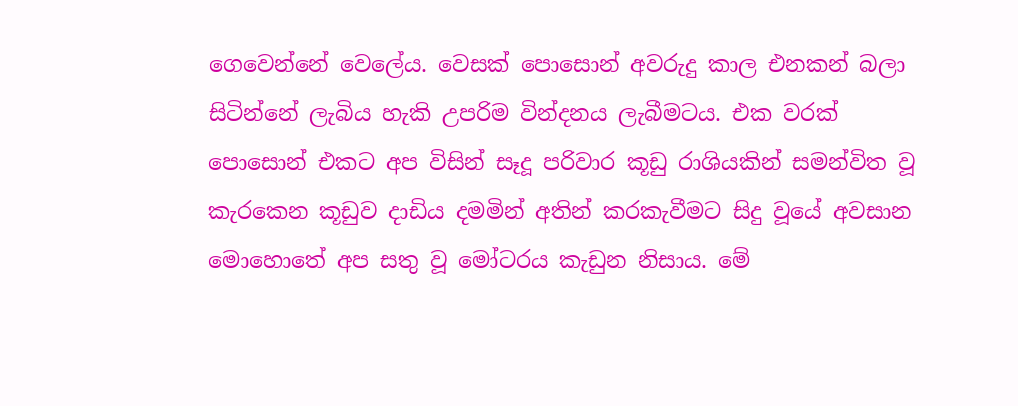ගෙවෙන්නේ වෙලේය. වෙසක් පොසොන් අවරුදු කාල එනකන් බලා සිටින්නේ ලැබිය හැකි උපරිම වින්දනය ලැබීමටය. එක වරක් පොසොන් එකට අප විසින් සෑදූ පරිවාර කූඩු රාශියකින් සමන්විත වූ කැරකෙන කූඩුව දාඩිය දමමින් අතින් කරකැවීමට සිදු වූයේ අවසාන මොහොතේ අප සතු වූ මෝටරය කැඩුන නිසාය. මේ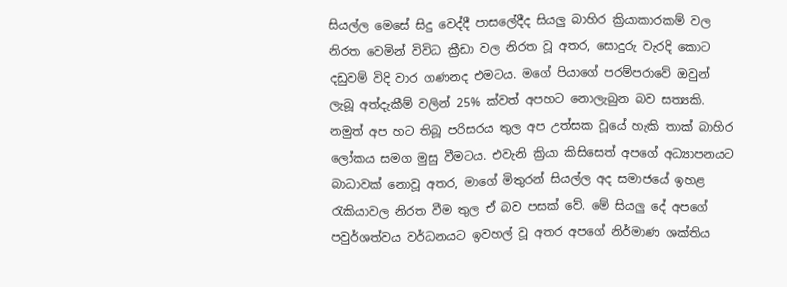සියල්ල මෙසේ සිදු වෙද්දී පාසලේදීද සියලු බාහිර ක්‍රියාකාරකම් වල නිරත වෙමින් විවිධ ක්‍රීඩා වල නිරත වූ අතර, සොදුරු වැරදි කොට දඩුවම් විදි වාර ගණනද එමටය. මගේ පියාගේ පරම්පරාවේ ඔවුන් ලැබූ අත්දැකීම් වලින් 25% ක්වත් අපහට නොලැබුන බව සත්‍යකි. නමුත් අප හට තිබූ පරිසරය තුල අප උත්සක වූයේ හැකි තාක් බාහිර ලෝකය සමග මුසු වීමටය. එවැනි ක්‍රියා කිසිසෙත් අපගේ අධ්‍යාපනයට බාධාවක් නොවූ අතර, මාගේ මිතුරන් සියල්ල අද සමාජයේ ඉහළ රැකියාවල නිරත වීම තුල ඒ බව පසක් වේ. මේ සියලු දේ අපගේ පවුර්ශත්වය වර්ධනයට ඉවහල් වූ අතර අපගේ නිර්මාණ ශක්තිය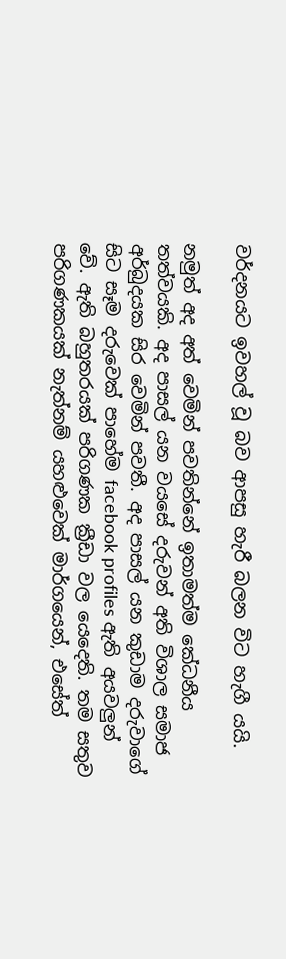වර්දනයට ඉවහල් වූ බව ආපසු හැරී බලන විට හැගී යයි.

නමුත් අද අත්‍ වෙමින් පවතින්නේ ඉතාමත්ම කේධනීය තත්වයකි. අද පාසල් යන වයසේ දරුවන් අති විශාල සමාජ අර්බුදයක සිර වෙමින් පවතී. අද පාසල් යන කුඩාම දරුවාගේ සිට සෑම දරුවෙක් පාහේම facebook profiles ඇති අයවලුන් වේ. ඇති බහුතරයක් පරිගණක ක්‍රීඩා වල යෙදෙති. තම සතුව පරිගණකයක් නැත්නම් යහළුවෙක් මාර්ගයෙන්, එසේත්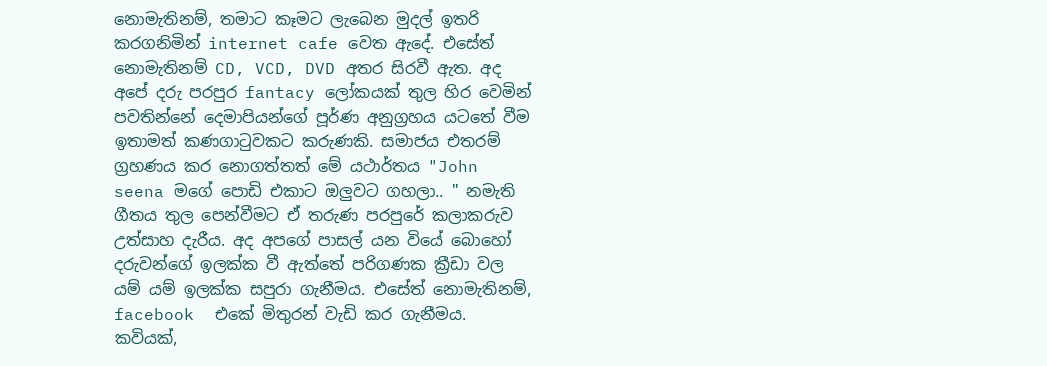නොමැතිනම්, තමාට කෑමට ලැබෙන මුදල් ඉතරි කරගනිමින් internet cafe වෙත ඇදේ. එසේත් නොමැතිනම් CD, VCD, DVD අතර සිරවී ඇත. අද අපේ දරු පරපුර fantacy ලෝකයක් තුල හිර වෙමින් පවතින්නේ දෙමාපියන්ගේ පූර්ණ අනුග්‍රහය යටතේ වීම ඉතාමත් කණගාටුවකට කරුණකි. සමාජය එතරම් ග්‍රහණය කර නොගත්තත් මේ යථාර්තය "John seena මගේ පොඩි එකාට ඔලුවට ගහලා.. " නමැති ගීතය තුල පෙන්වීමට ඒ තරුණ පරපුරේ කලාකරුව උත්සාහ දැරීය. අද අපගේ පාසල් යන වියේ බොහෝ දරුවන්ගේ ඉලක්ක වී ඇත්තේ පරිගණක ක්‍රීඩා වල යම් යම් ඉලක්ක සපුරා ගැනීමය. එසේත් නොමැතිනම්, facebook  එකේ මිතුරන් වැඩි කර ගැනීමය. කවියක්,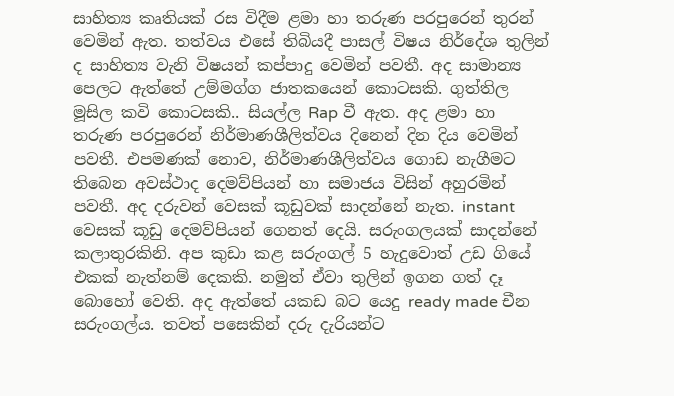සාහිත්‍ය කෘතියක් රස විදීම ළමා හා තරුණ පරපුරෙන් තුරන් වෙමින් ඇත. තත්වය එසේ තිබියදී පාසල් විෂය නිර්දේශ තුලින් ද සාහිත්‍ය වැනි විෂයන් කප්පාදු වෙමින් පවතී. අද සාමාන්‍ය පෙලට ඇත්තේ උම්මග්ග ජාතකයෙන් කොටසකි. ගුත්තිල මූසිල කවි කොටසකි.. සියල්ල Rap වී ඇත. අද ළමා හා තරුණ පරපුරෙන් නිර්මාණශීලිත්වය දිනෙන් දින දිය වෙමින් පවතී. එපමණක් නොව, නිර්මාණශීලිත්වය ගොඩ නැගීමට තිබෙන අවස්ථාද දෙමව්පියන් හා සමාජය විසින් අහුරමින් පවතී. අද දරුවන් වෙසක් කූඩුවක් සාදන්නේ නැත. instant වෙසක් කූඩු දෙමව්පියන් ගෙනත් දෙයි. සරුංගලයක් සාදන්නේ කලාතුරකිනි. අප කුඩා කළ සරුංගල් 5 හැදුවොත් උඩ ගියේ එකක් නැත්නම් දෙකකි. නමුත් ඒවා තුලින් ඉගන ගත් දෑ බොහෝ වෙති. අද ඇත්තේ යකඩ බට යෙදු ready made චීන සරුංගල්ය. තවත් පසෙකින් දරු දැරියන්ට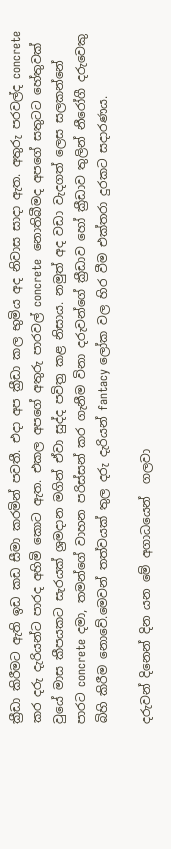ක්‍රීඩා කිරීමට ඇති ඉඩ කඩ සීමා කරමින් පවතී. එදා අප ක්‍රීඩා කල භුමිය අද නිවාස සාදා ඇත. අතුරු පරවල්ද concrete කර දරු දැරියන්ට පාරද අහිමි කොට ඇත. එකල අපගේ අතුරු පාරවල් concrete  නොතිබීමද අපගේ සතුටට හේතුවක් වුයේ මාස කීපයකට සැරයක් ශ්‍රමදාන මගින් ඒවා සුද්ද පවිත්‍ර කළ නිසාය. නමුත් අද වඩා වැදගත් ලෙස සලකන්නේ පාරට concrete දමා, තමන්ගේ වාහන පරිස්සන් කර ගැනීම විනා දරුවන්ගේ ක්‍රීඩාව හෝ ක්‍රීඩාව තුලින් නීරෝගී දරුවෙකු බිහි කිරීම නොවේ.මෙවන් තත්වයක් තුල දරු දැරියන් fantacy ලෝක වල හිර වීම එක්තරා දුරකට සදාරණය.

දරුවන් දිනෙන් දින යන මේ අගාධයෙන්  ගලවා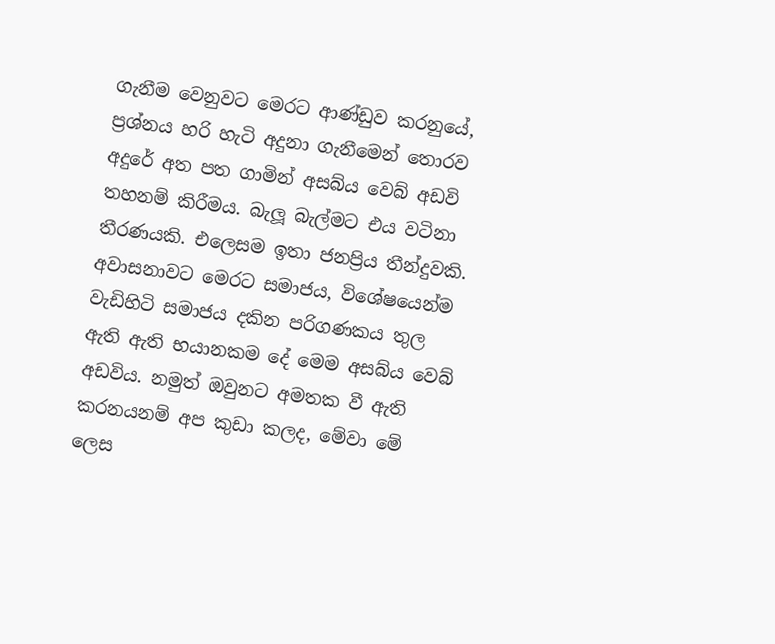ගැනීම වෙනුවට මෙරට ආණ්ඩුව කරනුයේ, ප්‍රශ්නය හරි හැටි අදුනා ගැනීමෙන් තොරව අදුරේ අත පත ගාමින් අසබ්ය වෙබ් අඩවි තහනම් කිරීමය. බැලූ බැල්මට එය වටිනා තීරණයකි. එලෙසම ඉතා ජනප්‍රිය තීන්දුවකි. අවාසනාවට මෙරට සමාජය, විශේෂයෙන්ම වැඩිහිටි සමාජය දකින පරිගණකය තුල ඇති ඇති භයානකම දේ මෙම අසබ්ය වෙබ් අඩවිය. නමුත් ඔවුනට අමතක වී ඇති කරනයනම් අප කුඩා කලද, මේවා මේ ලෙස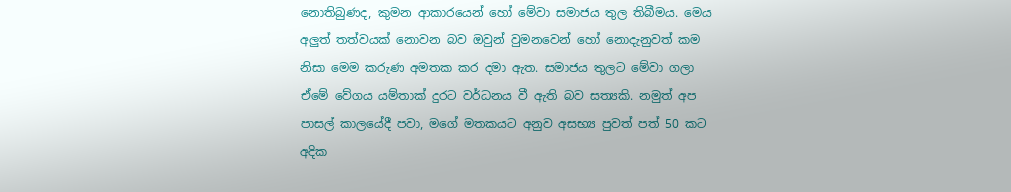නොතිබුණද, කුමන ආකාරයෙන් හෝ මේවා සමාජය තුල තිබීමය. මෙය අලුත් තත්වයක් නොවන බව ඔවුන් වුමනවෙන් හෝ නොදැනුවත් කම නිසා මෙම කරුණ අමතක කර දමා ඇත. සමාජය තුලට මේවා ගලා ඒමේ වේගය යම්තාක් දුරට වර්ධනය වී ඇති බව සත්‍යකි. නමුත් අප පාසල් කාලයේදී පවා, මගේ මතකයට අනුව අසභ්‍ය පුවත් පත් 50 කට අදික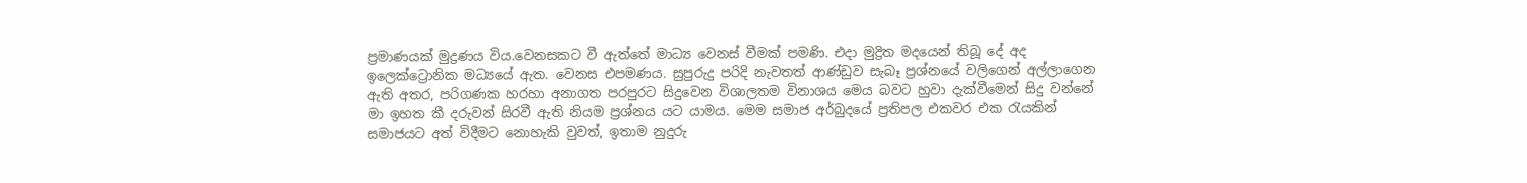ප්‍රමාණයක් මුද්‍රණය විය.වෙනසකට වී ඇත්තේ මාධ්‍ය වෙනස් වීමක් පමණි. එදා මුද්‍රිත මදයෙන් තිබූ දේ අද ඉලෙක්ට්‍රොනික මධ්‍යයේ ඇත. වෙනස එපමණය. සුපුරුදු පරිදි නැවතත් ආණ්ඩුව සැබෑ ප්‍රශ්නයේ වලිගෙන් අල්ලාගෙන ඇති අතර, පරිගණක හරහා අනාගත පරපුරට සිදුවෙන විශාලතම විනාශය මෙය බවට හුවා දැක්වීමෙන් සිදු වන්නේ මා ඉහත කී දරුවන් සිරවී ඇති නියම ප්‍රශ්නය යට යාමය. මෙම සමාජ අර්බුදයේ ප්‍රතිපල එකවර එක රැයකින් සමාජයට අත් විදීමට නොහැකි වුවත්, ඉතාම නුදුරු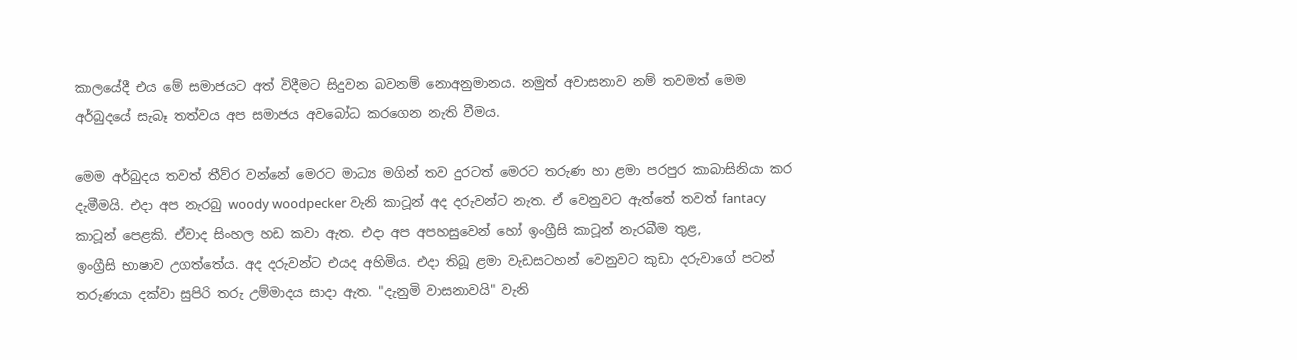කාලයේදී එය මේ සමාජයට අත් විදීමට සිදුවන බවනම් නොඅනුමානය. නමුත් අවාසනාව නම් තවමත් මෙම අර්බුදයේ සැබෑ තත්වය අප සමාජය අවබෝධ කරගෙන නැති වීමය.

මෙම අර්බුදය තවත් තීව්ර වන්නේ මෙරට මාධ්‍ය මගින් තව දුරටත් මෙරට තරුණ හා ළමා පරපුර කාබාසිනියා කර දැමීමයි. එදා අප නැරබු woody woodpecker වැනි කාටූන් අද දරුවන්ට නැත. ඒ වෙනුවට ඇත්තේ තවත් fantacy කාටූන් පෙළකි. ඒවාද සිංහල හඩ කවා ඇත. එදා අප අපහසුවෙන් හෝ ඉංග්‍රීසි කාටූන් නැරබීම තුළ,
ඉංග්‍රීසි භාෂාව උගත්තේය. අද දරුවන්ට එයද අහිමිය. එදා තිබූ ළමා වැඩසටහන් වෙනුවට කුඩා දරුවාගේ පටන් තරුණයා දක්වා සුපිරි තරු උම්මාදය සාදා ඇත. "දැනුමි වාසනාවයි" වැනි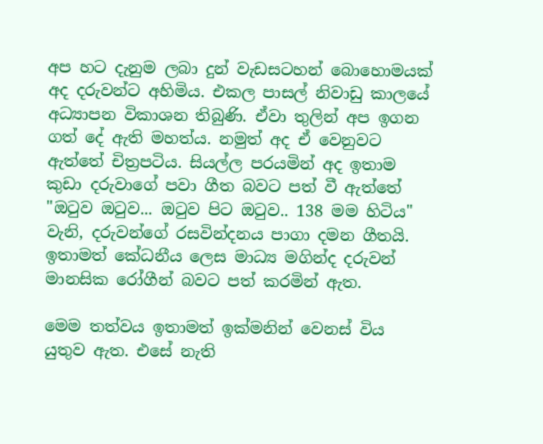අප හට දැනුම ලබා දුන් වැඩසටහන් බොහොමයක් අද දරුවන්ට අහිමිය. එකල පාසල් නිවාඩු කාලයේ අධ්‍යාපන විකාශන තිබුණි. ඒවා තුලින් අප ඉගන ගත් දේ ඇති මහත්ය. නමුත් අද ඒ වෙනුවට ඇත්තේ චිත්‍රපටිය. සියල්ල පරයමින් අද ඉතාම කුඩා දරුවාගේ පවා ගීත බවට පත් වී ඇත්තේ "ඔටුව ඔටුව... ඔටුව පිට ඔටුව.. 138 මම හිටිය" වැනි, දරුවන්ගේ රසවින්දනය පාගා දමන ගීතයි. ඉතාමත් කේධනීය ලෙස මාධ්‍ය මගින්ද දරුවන් මානසික රෝගීන් බවට පත් කරමින් ඇත.

මෙම තත්වය ඉතාමත් ඉක්මනින් වෙනස් විය යුතුව ඇත. එසේ නැති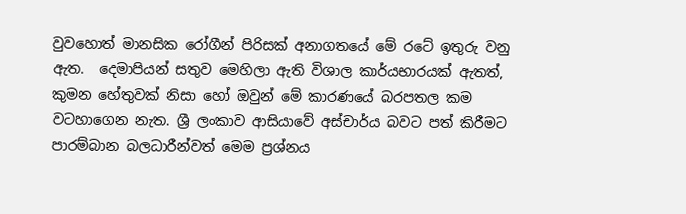වුවහොත් මානසික රෝගීන් පිරිසක් අනාගතයේ මේ රටේ ඉතුරු වනු ඇත.  දෙමාපියන් සතුව මෙහිලා ඇති විශාල කාර්යභාරයක් ඇතත්, කුමන හේතුවක් නිසා හෝ ඔවුන් මේ කාරණයේ බරපතල කම වටහාගෙන නැත. ශ්‍රී ලංකාව ආසියාවේ අස්චාර්ය බවට පත් කිරීමට පාරම්බාන බලධාරීන්වත් මෙම ප්‍රශ්නය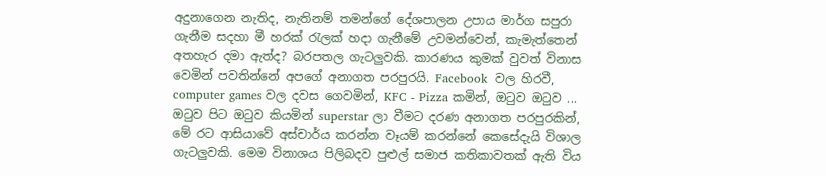අදුනාගෙන නැතිද, නැතිනම් තමන්ගේ දේශපාලන උපාය මාර්ග සපුරා ගැනීම සදහා මී හරක් රැලක් හදා ගැනීමේ උවමන්වෙන්, කැමැත්තෙන් අතහැර දමා ඇත්ද? බරපතල ගැටලුවකි. කාරණය කුමක් වුවත් විනාස වෙමින් පවතින්නේ අපගේ අනාගත පරපුරයි. Facebook  වල හිරවී, computer games වල දවස ගෙවමින්, KFC - Pizza කමින්, ඔටුව ඔටුව ... ඔටුව පිට ඔටුව කියමින් superstar ලා වීමට දරණ අනාගත පරපුරකින්, මේ රට ආසියාවේ අස්චාර්ය කරන්න වෑයම් කරන්නේ කෙසේදැයි විශාල ගැටලුවකි. මෙම විනාශය පිලිබදව පුළුල් සමාජ කතිකාවතක් ඇති විය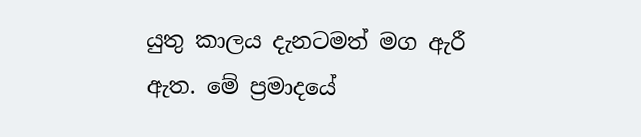යුතු කාලය දැනටමත් මග ඇරී ඇත. මේ ප්‍රමාදයේ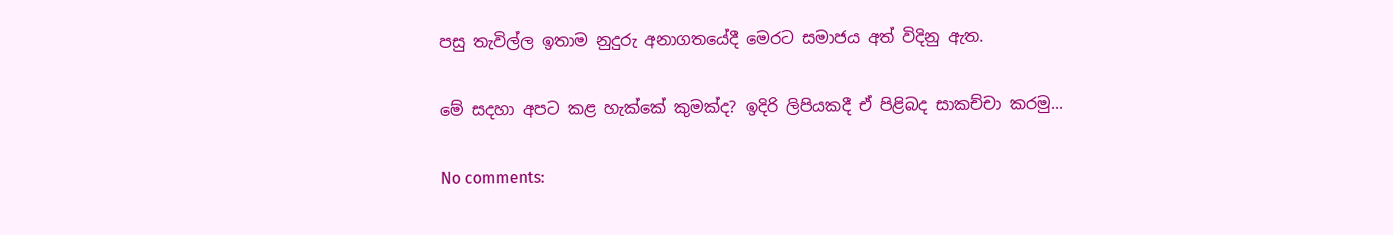පසු තැවිල්ල ඉතාම නුදුරු අනාගතයේදී මෙරට සමාජය අත් විදිනු ඇත.

මේ සදහා අපට කළ හැක්කේ කුමක්ද? ඉදිරි ලිපියකදී ඒ පිළිබද සාකච්චා කරමු...

No comments: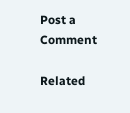Post a Comment

Related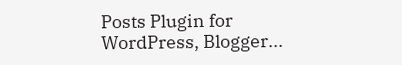Posts Plugin for WordPress, Blogger...